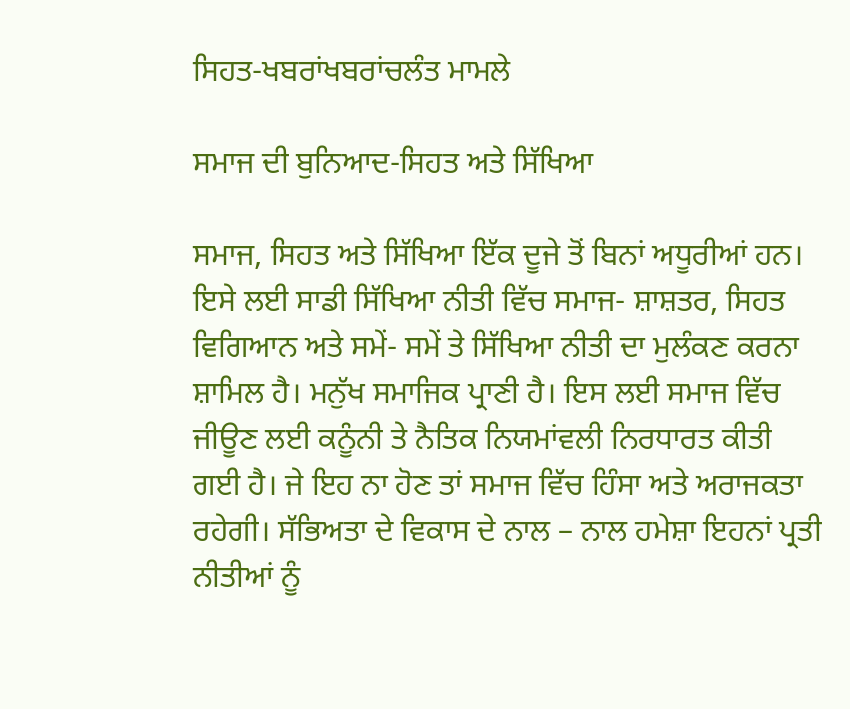ਸਿਹਤ-ਖਬਰਾਂਖਬਰਾਂਚਲੰਤ ਮਾਮਲੇ

ਸਮਾਜ ਦੀ ਬੁਨਿਆਦ-ਸਿਹਤ ਅਤੇ ਸਿੱਖਿਆ

ਸਮਾਜ, ਸਿਹਤ ਅਤੇ ਸਿੱਖਿਆ ਇੱਕ ਦੂਜੇ ਤੋਂ ਬਿਨਾਂ ਅਧੂਰੀਆਂ ਹਨ। ਇਸੇ ਲਈ ਸਾਡੀ ਸਿੱਖਿਆ ਨੀਤੀ ਵਿੱਚ ਸਮਾਜ- ਸ਼ਾਸ਼ਤਰ, ਸਿਹਤ ਵਿਗਿਆਨ ਅਤੇ ਸਮੇਂ- ਸਮੇਂ ਤੇ ਸਿੱਖਿਆ ਨੀਤੀ ਦਾ ਮੁਲੰਕਣ ਕਰਨਾ ਸ਼ਾਮਿਲ ਹੈ। ਮਨੁੱਖ ਸਮਾਜਿਕ ਪ੍ਰਾਣੀ ਹੈ। ਇਸ ਲਈ ਸਮਾਜ ਵਿੱਚ ਜੀਊਣ ਲਈ ਕਨੂੰਨੀ ਤੇ ਨੈਤਿਕ ਨਿਯਮਾਂਵਲੀ ਨਿਰਧਾਰਤ ਕੀਤੀ ਗਈ ਹੈ। ਜੇ ਇਹ ਨਾ ਹੋਣ ਤਾਂ ਸਮਾਜ ਵਿੱਚ ਹਿੰਸਾ ਅਤੇ ਅਰਾਜਕਤਾ ਰਹੇਗੀ। ਸੱਭਿਅਤਾ ਦੇ ਵਿਕਾਸ ਦੇ ਨਾਲ – ਨਾਲ ਹਮੇਸ਼ਾ ਇਹਨਾਂ ਪ੍ਰਤੀ ਨੀਤੀਆਂ ਨੂੰ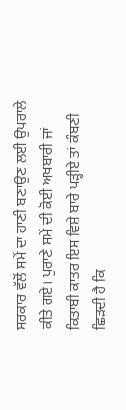ਸਰਕਾਰ ਵੱਲੋਂ ਸਮੇਂ ਦਾ ਹਾਣੀ ਬਣਾਉਣ ਲਈ ਉਪਰਾਲੇ ਕੀਤੇ ਗਏ। ਪੁਰਾਣੇ ਸਮੇਂ ਦੀ ਕੋਈ ਅਖਬਾਰੀ ਜਾਂ ਕਿਤਾਬੀ ਕਾਤਰ ਇਸ ਵਿਸ਼ੇ ਬਾਰੇ ਪੜ੍ਹੀਏ ਤਾਂ ਕੰਬਣੀ ਛਿੜਦੀ ਹੈ ਕਿ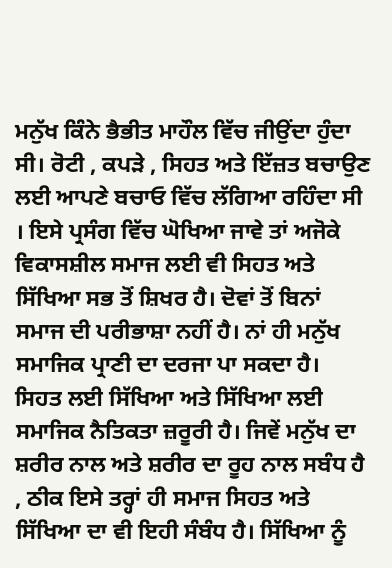ਮਨੁੱਖ ਕਿੰਨੇ ਭੈਭੀਤ ਮਾਹੌਲ ਵਿੱਚ ਜੀਉਂਦਾ ਹੁੰਦਾ ਸੀ। ਰੋਟੀ , ਕਪੜੇ , ਸਿਹਤ ਅਤੇ ਇੱਜ਼ਤ ਬਚਾਉਣ ਲਈ ਆਪਣੇ ਬਚਾਓ ਵਿੱਚ ਲੱਗਿਆ ਰਹਿੰਦਾ ਸੀ । ਇਸੇ ਪ੍ਰਸੰਗ ਵਿੱਚ ਘੋਖਿਆ ਜਾਵੇ ਤਾਂ ਅਜੋਕੇ ਵਿਕਾਸਸ਼ੀਲ ਸਮਾਜ ਲਈ ਵੀ ਸਿਹਤ ਅਤੇ ਸਿੱਖਿਆ ਸਭ ਤੋਂ ਸ਼ਿਖਰ ਹੈ। ਦੋਵਾਂ ਤੋਂ ਬਿਨਾਂ ਸਮਾਜ ਦੀ ਪਰੀਭਾਸ਼ਾ ਨਹੀਂ ਹੈ। ਨਾਂ ਹੀ ਮਨੁੱਖ ਸਮਾਜਿਕ ਪ੍ਰਾਣੀ ਦਾ ਦਰਜਾ ਪਾ ਸਕਦਾ ਹੈ।
ਸਿਹਤ ਲਈ ਸਿੱਖਿਆ ਅਤੇ ਸਿੱਖਿਆ ਲਈ ਸਮਾਜਿਕ ਨੈਤਿਕਤਾ ਜ਼ਰੂਰੀ ਹੈ। ਜਿਵੇਂ ਮਨੁੱਖ ਦਾ ਸ਼ਰੀਰ ਨਾਲ ਅਤੇ ਸ਼ਰੀਰ ਦਾ ਰੂਹ ਨਾਲ ਸਬੰਧ ਹੈ , ਠੀਕ ਇਸੇ ਤਰ੍ਹਾਂ ਹੀ ਸਮਾਜ ਸਿਹਤ ਅਤੇ ਸਿੱਖਿਆ ਦਾ ਵੀ ਇਹੀ ਸੰਬੰਧ ਹੈ। ਸਿੱਖਿਆ ਨੂੰ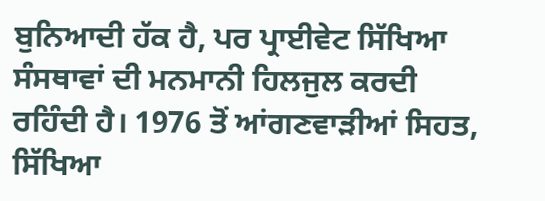ਬੁਨਿਆਦੀ ਹੱਕ ਹੈ, ਪਰ ਪ੍ਰਾਈਵੇਟ ਸਿੱਖਿਆ ਸੰਸਥਾਵਾਂ ਦੀ ਮਨਮਾਨੀ ਹਿਲਜੁਲ ਕਰਦੀ ਰਹਿੰਦੀ ਹੈ। 1976 ਤੋਂ ਆਂਗਣਵਾੜੀਆਂ ਸਿਹਤ, ਸਿੱਖਿਆ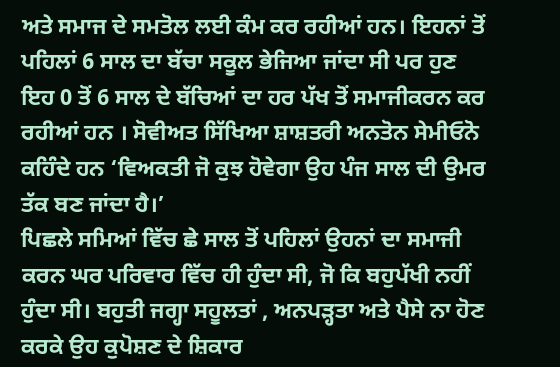ਅਤੇ ਸਮਾਜ ਦੇ ਸਮਤੋਲ ਲਈ ਕੰਮ ਕਰ ਰਹੀਆਂ ਹਨ। ਇਹਨਾਂ ਤੋਂ ਪਹਿਲਾਂ 6 ਸਾਲ ਦਾ ਬੱਚਾ ਸਕੂਲ ਭੇਜਿਆ ਜਾਂਦਾ ਸੀ ਪਰ ਹੁਣ ਇਹ 0 ਤੋਂ 6 ਸਾਲ ਦੇ ਬੱਚਿਆਂ ਦਾ ਹਰ ਪੱਖ ਤੋਂ ਸਮਾਜੀਕਰਨ ਕਰ ਰਹੀਆਂ ਹਨ । ਸੋਵੀਅਤ ਸਿੱਖਿਆ ਸ਼ਾਸ਼ਤਰੀ ਅਨਤੋਨ ਸੇਮੀਓਨੋ ਕਹਿੰਦੇ ਹਨ ‘ਵਿਅਕਤੀ ਜੋ ਕੁਝ ਹੋਵੇਗਾ ਉਹ ਪੰਜ ਸਾਲ ਦੀ ਉਮਰ ਤੱਕ ਬਣ ਜਾਂਦਾ ਹੈ।’
ਪਿਛਲੇ ਸਮਿਆਂ ਵਿੱਚ ਛੇ ਸਾਲ ਤੋਂ ਪਹਿਲਾਂ ਉਹਨਾਂ ਦਾ ਸਮਾਜੀ ਕਰਨ ਘਰ ਪਰਿਵਾਰ ਵਿੱਚ ਹੀ ਹੁੰਦਾ ਸੀ, ਜੋ ਕਿ ਬਹੁਪੱਖੀ ਨਹੀਂ ਹੁੰਦਾ ਸੀ। ਬਹੁਤੀ ਜਗ੍ਹਾ ਸਹੂਲਤਾਂ , ਅਨਪੜ੍ਹਤਾ ਅਤੇ ਪੈਸੇ ਨਾ ਹੋਣ ਕਰਕੇ ਉਹ ਕੁਪੋਸ਼ਣ ਦੇ ਸ਼ਿਕਾਰ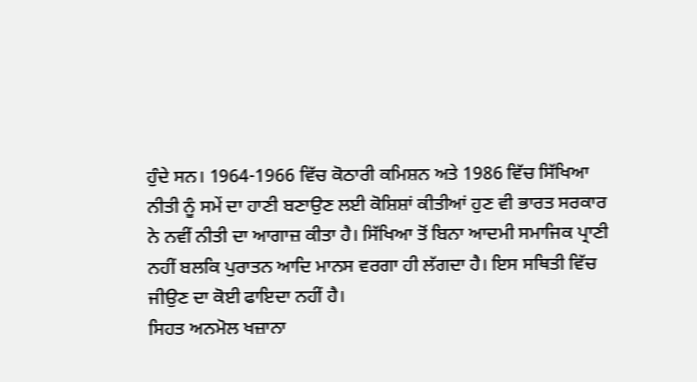ਹੁੰਦੇ ਸਨ। 1964-1966 ਵਿੱਚ ਕੋਠਾਰੀ ਕਮਿਸ਼ਨ ਅਤੇ 1986 ਵਿੱਚ ਸਿੱਖਿਆ ਨੀਤੀ ਨੂੰ ਸਮੇਂ ਦਾ ਹਾਣੀ ਬਣਾਉਣ ਲਈ ਕੋਸ਼ਿਸ਼ਾਂ ਕੀਤੀਆਂ ਹੁਣ ਵੀ ਭਾਰਤ ਸਰਕਾਰ ਨੇ ਨਵੀਂ ਨੀਤੀ ਦਾ ਆਗਾਜ਼ ਕੀਤਾ ਹੈ। ਸਿੱਖਿਆ ਤੋਂ ਬਿਨਾ ਆਦਮੀ ਸਮਾਜਿਕ ਪ੍ਰਾਣੀ ਨਹੀਂ ਬਲਕਿ ਪੁਰਾਤਨ ਆਦਿ ਮਾਨਸ ਵਰਗਾ ਹੀ ਲੱਗਦਾ ਹੈ। ਇਸ ਸਥਿਤੀ ਵਿੱਚ ਜੀਉਣ ਦਾ ਕੋਈ ਫਾਇਦਾ ਨਹੀਂ ਹੈ।
ਸਿਹਤ ਅਨਮੋਲ ਖਜ਼ਾਨਾ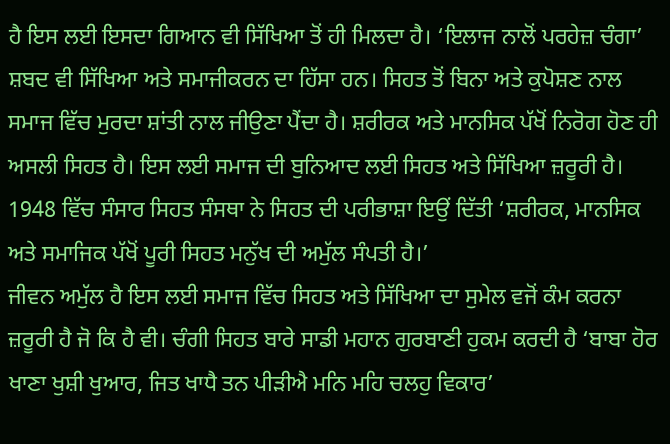ਹੈ ਇਸ ਲਈ ਇਸਦਾ ਗਿਆਨ ਵੀ ਸਿੱਖਿਆ ਤੋਂ ਹੀ ਮਿਲਦਾ ਹੈ। ‘ਇਲਾਜ ਨਾਲੋਂ ਪਰਹੇਜ਼ ਚੰਗਾ’ ਸ਼ਬਦ ਵੀ ਸਿੱਖਿਆ ਅਤੇ ਸਮਾਜੀਕਰਨ ਦਾ ਹਿੱਸਾ ਹਨ। ਸਿਹਤ ਤੋਂ ਬਿਨਾ ਅਤੇ ਕੁਪੋਸ਼ਣ ਨਾਲ ਸਮਾਜ ਵਿੱਚ ਮੁਰਦਾ ਸ਼ਾਂਤੀ ਨਾਲ ਜੀਉਣਾ ਪੈਂਦਾ ਹੈ। ਸ਼ਰੀਰਕ ਅਤੇ ਮਾਨਸਿਕ ਪੱਖੋਂ ਨਿਰੋਗ ਹੋਣ ਹੀ ਅਸਲੀ ਸਿਹਤ ਹੈ। ਇਸ ਲਈ ਸਮਾਜ ਦੀ ਬੁਨਿਆਦ ਲਈ ਸਿਹਤ ਅਤੇ ਸਿੱਖਿਆ ਜ਼ਰੂਰੀ ਹੈ। 1948 ਵਿੱਚ ਸੰਸਾਰ ਸਿਹਤ ਸੰਸਥਾ ਨੇ ਸਿਹਤ ਦੀ ਪਰੀਭਾਸ਼ਾ ਇਉਂ ਦਿੱਤੀ ‘ਸ਼ਰੀਰਕ, ਮਾਨਸਿਕ ਅਤੇ ਸਮਾਜਿਕ ਪੱਖੋਂ ਪੂਰੀ ਸਿਹਤ ਮਨੁੱਖ ਦੀ ਅਮੁੱਲ ਸੰਪਤੀ ਹੈ।’
ਜੀਵਨ ਅਮੁੱਲ ਹੈ ਇਸ ਲਈ ਸਮਾਜ ਵਿੱਚ ਸਿਹਤ ਅਤੇ ਸਿੱਖਿਆ ਦਾ ਸੁਮੇਲ ਵਜੋਂ ਕੰਮ ਕਰਨਾ ਜ਼ਰੂਰੀ ਹੈ ਜੋ ਕਿ ਹੈ ਵੀ। ਚੰਗੀ ਸਿਹਤ ਬਾਰੇ ਸਾਡੀ ਮਹਾਨ ਗੁਰਬਾਣੀ ਹੁਕਮ ਕਰਦੀ ਹੈ ‘ਬਾਬਾ ਹੋਰ ਖਾਣਾ ਖੁਸ਼ੀ ਖੁਆਰ, ਜਿਤ ਖਾਧੈ ਤਨ ਪੀੜੀਐ ਮਨਿ ਮਹਿ ਚਲਹੁ ਵਿਕਾਰ’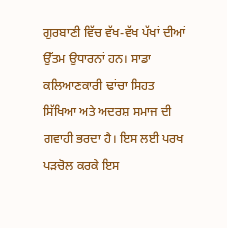ਗੁਰਬਾਣੀ ਵਿੱਚ ਵੱਖ-ਵੱਖ ਪੱਖਾਂ ਦੀਆਂ ਉੱਤਮ ਉਧਾਰਨਾਂ ਹਨ। ਸਾਡਾ ਕਲਿਆਣਕਾਰੀ ਢਾਂਚਾ ਸਿਹਤ ਸਿੱਖਿਆ ਅਤੇ ਅਦਰਸ਼ ਸਮਾਜ ਦੀ ਗਵਾਹੀ ਭਰਦਾ ਹੈ। ਇਸ ਲਈ ਪਰਖ ਪੜਚੋਲ ਕਰਕੇ ਇਸ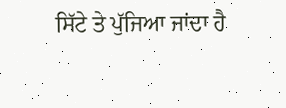ਸਿੱਟੇ ਤੇ ਪੁੱਜਿਆ ਜਾਂਦਾ ਹੈ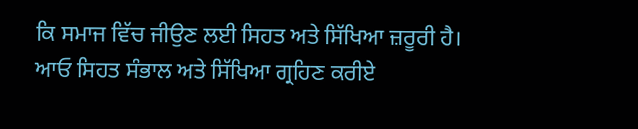ਕਿ ਸਮਾਜ ਵਿੱਚ ਜੀਉਣ ਲਈ ਸਿਹਤ ਅਤੇ ਸਿੱਖਿਆ ਜ਼ਰੂਰੀ ਹੈ। ਆਓ ਸਿਹਤ ਸੰਭਾਲ ਅਤੇ ਸਿੱਖਿਆ ਗ੍ਰਹਿਣ ਕਰੀਏ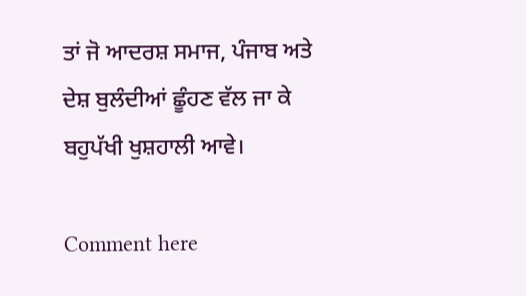ਤਾਂ ਜੋ ਆਦਰਸ਼ ਸਮਾਜ, ਪੰਜਾਬ ਅਤੇ ਦੇਸ਼ ਬੁਲੰਦੀਆਂ ਛੂੰਹਣ ਵੱਲ ਜਾ ਕੇ ਬਹੁਪੱਖੀ ਖੁਸ਼ਹਾਲੀ ਆਵੇ।

Comment here